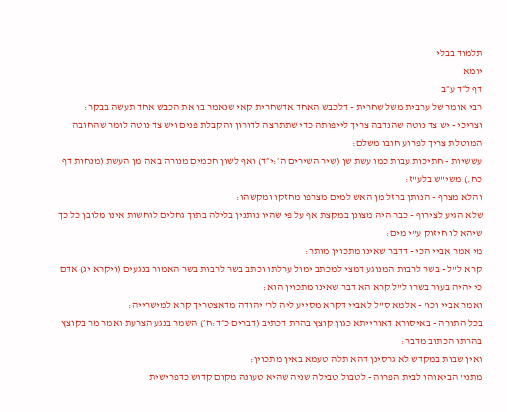תלמוד בבלי
יומא
דף ל״ד ע״ב
רבי אומר של ערבית משל שחרית - דלכבש האחד אדשחרית קאי שנאמר בו את הכבש אחד תעשה בבקר:
וצריכי - יש צד נוטה שהנדבה צריך לייפותה כדי שתתרצה לדורון והקבלת פנים ויש צד נוטה לומר שהחובה המוטלת צריך לפרוע חובו משלם:
עששיות - חתיכות עבות כמו עשת שן (שיר השירים ה׳:י״ד) ואף לשון חכמים מנורה באה מן העשת (מנחות דף כח.) משי"ש בלע"ז:
והלא מצרף - הנותן ברזל מן האש למים מצרפו מחזקו ומקשהו:
שלא הגיע לצירוף - כבר היה מצונן במקצת אף על פי שהיו נותנין בלילה בתוך גחלים לוחשות אינו מלובן כל כך שיהא לו חיזוק ע"י מים:
מי אמר אביי הכי - דדבר שאינו מתכוין מותר:
קרא ל"ל - בשר לרבות המנוגע דמצי למכתב ימול ערלתו וכתב בשר לרבות בשר האמור בנגעים (ויקרא יג) אדם כי יהיה בעור בשרו ל"ל קרא הא דבר שאינו מתכוין הוא:
ואמר אביי וכו' - אלמא ס"ל לאביי דקרא מסייע ליה לר' יהודה מדאצטריך קרא למישרייה:
בכל התורה - באיסורא דאורייתא כגון קוצץ בהרת דכתיב (דברים כ״ד:ח׳) השמר בנגע הצרעת ואמר מר בקוצץ בהרתו הכתוב מדבר:
ואין שבות במקדש לא גרסינן דהא תלה טעמא באין מתכוין:
מתני' הביאוהו לבית הפרוה - לטבול טבילה שניה שהיא טעונה מקום קדוש כדפרישית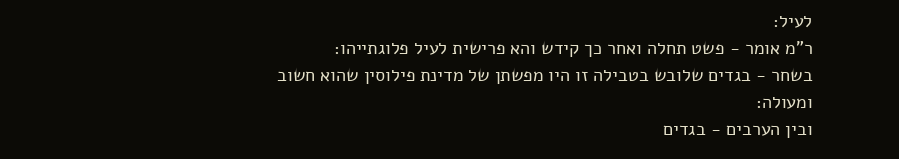לעיל:
ר"מ אומר - פשט תחלה ואחר כך קידש והא פרישית לעיל פלוגתייהו:
בשחר - בגדים שלובש בטבילה זו היו מפשתן של מדינת פילוסין שהוא חשוב ומעולה:
ובין הערבים - בגדים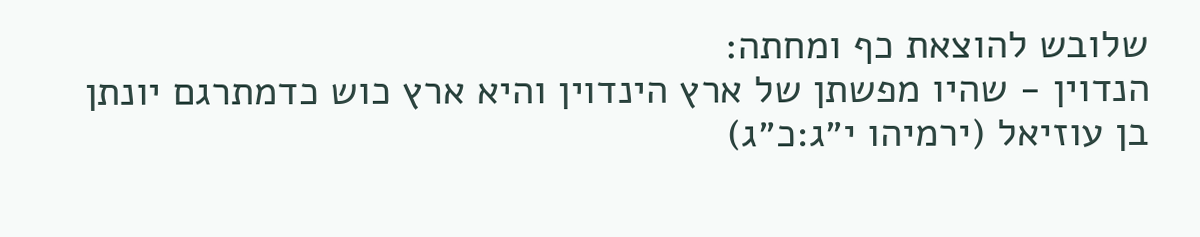שלובש להוצאת כף ומחתה:
הנדוין - שהיו מפשתן של ארץ הינדוין והיא ארץ כוש כדמתרגם יונתן בן עוזיאל (ירמיהו י״ג:כ״ג)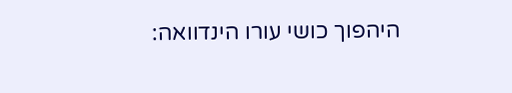היהפוך כושי עורו הינדוואה: